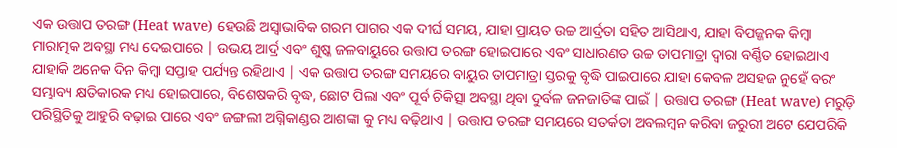ଏକ ଉତ୍ତାପ ତରଙ୍ଗ (Heat wave) ହେଉଛି ଅସ୍ୱାଭାବିକ ଗରମ ପାଗର ଏକ ଦୀର୍ଘ ସମୟ, ଯାହା ପ୍ରାୟତ ଉଚ୍ଚ ଆର୍ଦ୍ରତା ସହିତ ଆସିଥାଏ, ଯାହା ବିପଜ୍ଜନକ କିମ୍ବା ମାରାତ୍ମକ ଅବସ୍ଥା ମଧ୍ୟ ଦେଇପାରେ | ଉଭୟ ଆର୍ଦ୍ର ଏବଂ ଶୁଷ୍କ ଜଳବାୟୁରେ ଉତ୍ତାପ ତରଙ୍ଗ ହୋଇପାରେ ଏବଂ ସାଧାରଣତ ଉଚ୍ଚ ତାପମାତ୍ରା ଦ୍ୱାରା ବର୍ଣ୍ଣିତ ହୋଇଥାଏ ଯାହାକି ଅନେକ ଦିନ କିମ୍ବା ସପ୍ତାହ ପର୍ଯ୍ୟନ୍ତ ରହିଥାଏ | ଏକ ଉତ୍ତାପ ତରଙ୍ଗ ସମୟରେ ବାୟୁର ତାପମାତ୍ରା ସ୍ତରକୁ ବୃଦ୍ଧି ପାଇପାରେ ଯାହା କେବଳ ଅସହଜ ନୁହେଁ ବରଂ ସମ୍ଭାବ୍ୟ କ୍ଷତିକାରକ ମଧ୍ୟ ହୋଇପାରେ, ବିଶେଷକରି ବୃଦ୍ଧ, ଛୋଟ ପିଲା ଏବଂ ପୂର୍ବ ଚିକିତ୍ସା ଅବସ୍ଥା ଥିବା ଦୁର୍ବଳ ଜନଜାତିଙ୍କ ପାଇଁ | ଉତ୍ତାପ ତରଙ୍ଗ (Heat wave) ମରୁଡ଼ି ପରିସ୍ଥିତିକୁ ଆହୁରି ବଢ଼ାଇ ପାରେ ଏବଂ ଜଙ୍ଗଲୀ ଅଗ୍ନିକାଣ୍ଡର ଆଶଙ୍କା କୁ ମଧ୍ୟ ବଢ଼ିଥାଏ | ଉତ୍ତାପ ତରଙ୍ଗ ସମୟରେ ସତର୍କତା ଅବଲମ୍ବନ କରିବା ଜରୁରୀ ଅଟେ ଯେପରିକି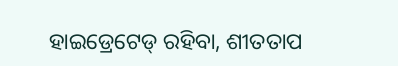ହାଇଡ୍ରେଟେଡ୍ ରହିବା, ଶୀତତାପ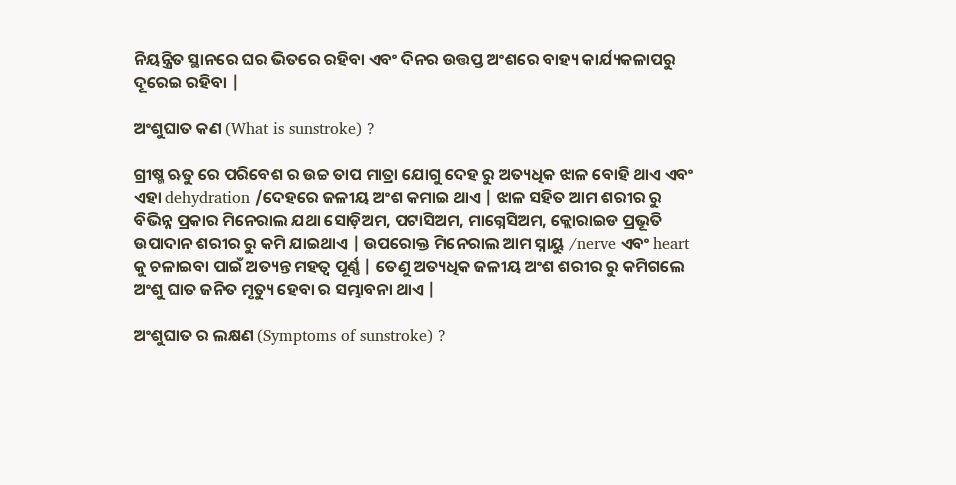ନିୟନ୍ତ୍ରିତ ସ୍ଥାନରେ ଘର ଭିତରେ ରହିବା ଏବଂ ଦିନର ଉତ୍ତପ୍ତ ଅଂଶରେ ବାହ୍ୟ କାର୍ଯ୍ୟକଳାପରୁ ଦୂରେଇ ରହିବା |

ଅଂଶୁଘାତ କଣ (What is sunstroke) ?

ଗ୍ରୀଷ୍ମ ଋତୁ ରେ ପରିବେଶ ର ଉଚ୍ଚ ତାପ ମାତ୍ରା ଯୋଗୁ ଦେହ ରୁ ଅତ୍ୟଧିକ ଝାଳ ବୋହି ଥାଏ ଏବଂ ଏହା dehydration /ଦେହରେ ଜଳୀୟ ଅଂଶ କମାଇ ଥାଏ | ଝାଳ ସହିତ ଆମ ଶରୀର ରୁ ବିଭିନ୍ନ ପ୍ରକାର ମିନେରାଲ ଯଥା ସୋଡ଼ିଅମ, ପଟାସିଅମ, ମାଗ୍ନେସିଅମ, କ୍ଲୋରାଇଡ ପ୍ରଭୂତି ଉପାଦାନ ଶରୀର ରୁ କମି ଯାଇଥାଏ | ଉପରୋକ୍ତ ମିନେରାଲ ଆମ ସ୍ନାୟୁ /nerve ଏବଂ heart କୁ ଚଳାଇବା ପାଇଁ ଅତ୍ୟନ୍ତ ମହତ୍ୱ ପୂର୍ଣ୍ଣ | ତେଣୁ ଅତ୍ୟଧିକ ଜଳୀୟ ଅଂଶ ଶରୀର ରୁ କମିଗଲେ ଅଂଶୁ ଘାତ ଜନିତ ମୃତ୍ୟୁ ହେବା ର ସମ୍ଭାବନା ଥାଏ |

ଅଂଶୁଘାତ ର ଲକ୍ଷଣ (Symptoms of sunstroke) ?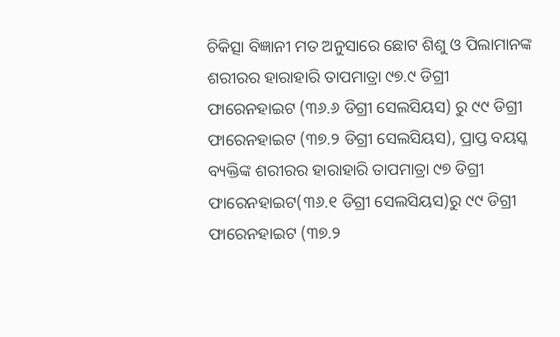ଚିକିତ୍ସା ବିଜ୍ଞାନୀ ମତ ଅନୁସାରେ ଛୋଟ ଶିଶୁ ଓ ପିଲାମାନଙ୍କ ଶରୀରର ହାରାହାରି ତାପମାତ୍ରା ୯୭.୯ ଡିଗ୍ରୀ ଫାରେନହାଇଟ (୩୬.୬ ଡିଗ୍ରୀ ସେଲସିୟସ) ରୁ ୯୯ ଡିଗ୍ରୀ ଫାରେନହାଇଟ (୩୭.୨ ଡିଗ୍ରୀ ସେଲସିୟସ), ପ୍ରାପ୍ତ ବୟସ୍କ ବ୍ୟକ୍ତିଙ୍କ ଶରୀରର ହାରାହାରି ତାପମାତ୍ରା ୯୭ ଡିଗ୍ରୀ ଫାରେନହାଇଟ(୩୬.୧ ଡିଗ୍ରୀ ସେଲସିୟସ)ରୁ ୯୯ ଡିଗ୍ରୀ ଫାରେନହାଇଟ (୩୭.୨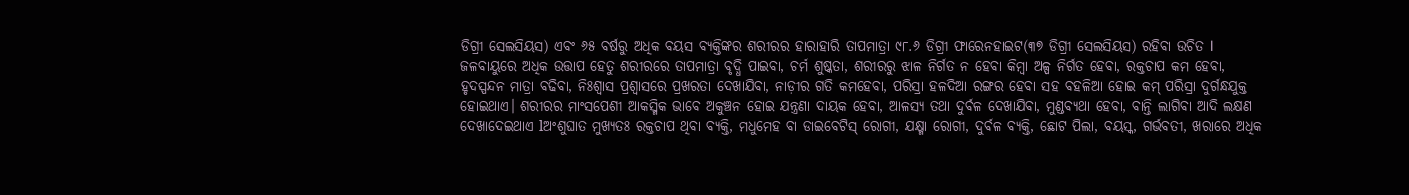ଡିଗ୍ରୀ ସେଲସିୟସ) ଏବଂ ୬୫ ବର୍ଷରୁ ଅଧିକ ବୟସ ବ୍ୟକ୍ତିଙ୍କର ଶରୀରର ହାରାହାରି ତାପମାତ୍ରା ୯୮.୬ ଡିଗ୍ରୀ ଫାରେନହାଇଟ(୩୭ ଡିଗ୍ରୀ ସେଲସିୟସ) ରହିବା ଉଚିତ l ଜଳବାୟୁରେ ଅଧିକ ଉତ୍ତାପ ହେତୁ ଶରୀରରେ ତାପମାତ୍ରା ବୃଦ୍ଧି ପାଇବା, ଚର୍ମ ଶୁଷ୍କତା, ଶରୀରରୁ ଝାଳ ନିର୍ଗତ ନ ହେବା କିମ୍ବା ଅଳ୍ପ ନିର୍ଗତ ହେବା, ରକ୍ତଚାପ କମ ହେବା, ହୃଦସ୍ପନ୍ଦନ ମାତ୍ରା ବଢିବା, ନିଃଶ୍ୱାସ ପ୍ରଶ୍ୱାସରେ ପ୍ରଖରତା ଦେଖାଯିବା, ନାଡ଼ୀର ଗତି କମହେବା, ପରିସ୍ରା ହଳଦିଆ ରଙ୍ଗର ହେବା ସହ ବହଳିଆ ହୋଇ କମ୍‌ ପରିସ୍ରା ଦୁର୍ଗନ୍ଧଯୁକ୍ତ ହୋଇଥାଏ। ଶରୀରର ମାଂସପେଶୀ ଆକସ୍ମିକ ଭାବେ ଅକୁଞ୍ଚନ ହୋଇ ଯନ୍ତ୍ରଣା ଦାୟକ ହେବା, ଆଳସ୍ୟ ତଥା ଦୁର୍ବଳ ଦେଖାଯିବା, ମୁଣ୍ଡବ୍ୟଥା ହେବା, ବାନ୍ତି ଲାଗିବା ଆଦି ଲକ୍ଷଣ ଦେଖାଦେଇଥାଏ lଅଂଶୁଘାତ ମୁଖ୍ୟତଃ ରକ୍ତଚାପ ଥିବା ବ୍ୟକ୍ତି, ମଧୁମେହ ବା ଡାଇବେଟିସ୍‌ ରୋଗୀ, ଯକ୍ଷ୍ମା ରୋଗୀ, ଦୁର୍ବଳ ବ୍ୟକ୍ତି, ଛୋଟ ପିଲା, ବୟସ୍କ, ଗର୍ଭବତୀ, ଖରାରେ ଅଧିକ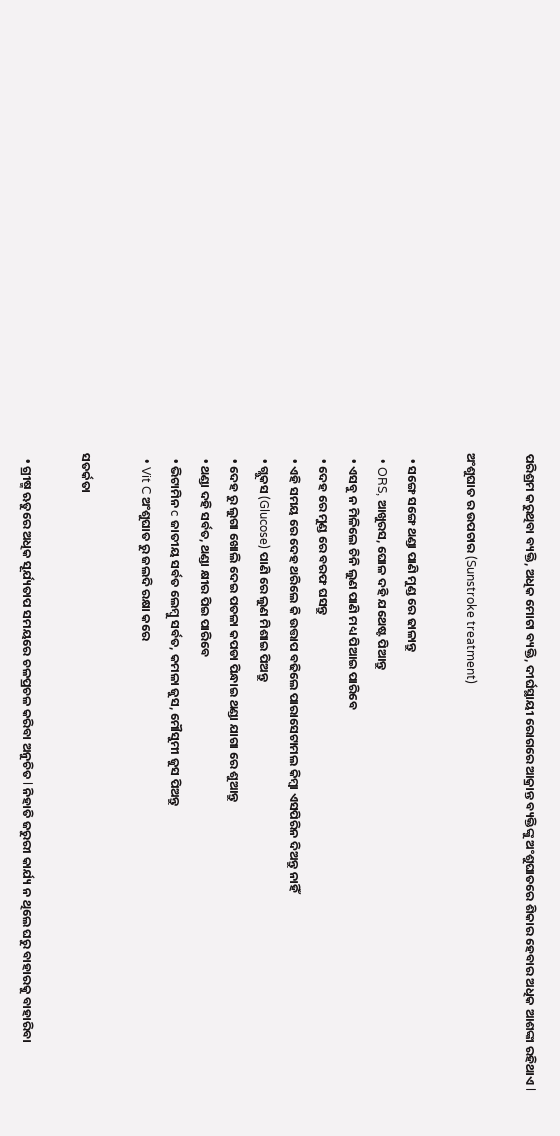ପରିଶ୍ରମ କରୁଥିବା ବ୍ୟକ୍ତି, ଅଧିକ ମୋଟା ବ୍ୟକ୍ତି, ଦୀର୍ଘସ୍ଥାୟୀ ରୋଗରେ ଆକ୍ରାନ୍ତ ବ୍ୟକ୍ତିଙ୍କୁ ଅଂଶୁଘାତରେ ଶିକାର ହେବାର ଅଧିକ ଆଶଙ୍କା ରହିଥାଏ l

ଅଂଶୁଘାତ ର ଉପଚାର (Sunstroke treatment)

  • ସଙ୍ଗେ ସଙ୍ଗେ ଥଣ୍ଡା ପାଣି ମୁଣ୍ଡ ରେ ଢାଳାନ୍ତୁ
  • ORS, ଆଖୁରସ, ଘୋଳ ଦହି ଯଥେଷ୍ଟ ପିଆନ୍ତୁ
  • ଏସବୁ ନ ମିଳିଲେ ଚିନି ଲୁଣ ପାଣି ମଧ୍ୟ ପିଆଇ ପାରିବେ
  • ଦେହ ରେ ମୁଣ୍ଡ ରେ ବରଫ ଘସନ୍ତୁ
  • ଏହି ସମୟ ରେ ଦେହ ଥରିଲେ କି ଉତ୍ତାପ ବଢିଲେ ପାରାସେଟାମଲ କିମ୍ବା ଏସପିରିନ ଦିଅନ୍ତୁ ନାହିଁ
  • ଗ୍ଲୁକସ (Glucose) ପାଣି ରେ ଲୁଣ ମିଶାଇ ପିଅନ୍ତୁ
  • ଦେହ ରୁ ଲୁଗା ଖୋଲି ଦେଇ ପତଳା କପଡା ପିନ୍ଧାଇ ଥଣ୍ଡା ଯାଗା ରେ ଶୁଆନ୍ତୁ
  • ଥଣ୍ଡା ଦହି ସର୍ବତ, ଥଣ୍ଡା କ୍ଷୀର ପିଇ ପାରିବେ
  • ଭିଟାମିନ c ଜାତୀୟ ସର୍ବତ ଲେମ୍ବୁ ସର୍ବତ, କମଳା ଜୁସ, ମୌସୁମୀ ଜୁସ ପିଅନ୍ତୁ
  • Vit C ଅଂଶୁଘାତ ରୁ ଜଲଦି ରକ୍ଷା କରେ

ସତର୍କତା

  • ଗ୍ରୀଷ୍ମ ଋତୁରେ ଅଧିକ ସୂର୍ଯ୍ୟତାପ ସମୟରେ ଚଳପ୍ରଚଳ କରିବା ଅନୁଚିତ l ନିହାତି ଜରୁରୀ କାର୍ଯ୍ୟ ନ ଥିଲେ ଘରୁ ବାହାରକୁ ବାହାରିବା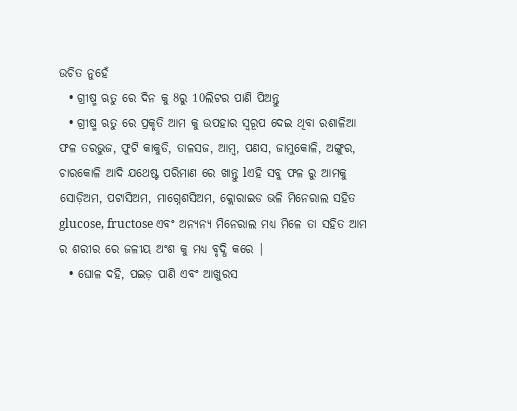ଉଚିତ ନୁହେଁ
  • ଗ୍ରୀଷ୍ମ ଋତୁ ରେ ଦିନ କୁ 8ରୁ 10ଲିଟର ପାଣି ପିଅନ୍ତୁ
  • ଗ୍ରୀଷ୍ମ ଋତୁ ରେ ପ୍ରକୃତି ଆମ କୁ ଉପହାର ସ୍ୱରୂପ ଦେଇ ଥିବା ରଶାଳିଆ ଫଳ ତରଭୁଜ, ଫୁଟି କାକୁଡି, ତାଳସଜ, ଆମ୍ବ, ପଣସ, ଜାମୁକୋଳି, ଅଙ୍ଗୁର, ଚାରକୋଳି ଆଦି ଯଥେଷ୍ଟ ପରିମାଣ ରେ ଖାନ୍ତୁ lଏହି ସବୁ ଫଳ ରୁ ଆମକୁ ସୋଡ଼ିଅମ, ପଟାସିଅମ, ମାଗ୍ନେଶସିଅମ, କ୍ଲୋରାଇଡ ଭଳି ମିନେରାଲ ସହିତ glucose, fructose ଏବଂ ଅନ୍ୟନ୍ୟ ମିନେରାଲ ମଧ୍ୟ ମିଳେ ତା ସହିତ ଆମ ର ଶରୀର ରେ ଜଳୀୟ ଅଂଶ କୁ ମଧ୍ୟ ବୃଦ୍ଧି କରେ |
  • ଘୋଳ ଦହି, ପଇଡ଼ ପାଣି ଏବଂ ଆଖୁରସ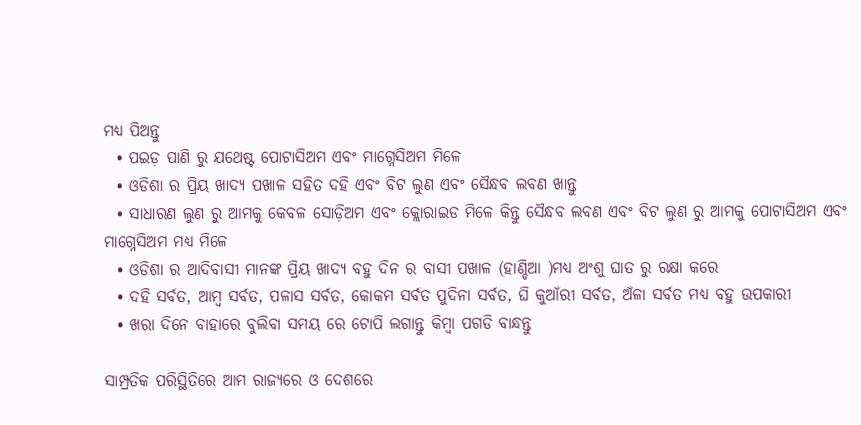ମଧ୍ୟ ପିଅନ୍ତୁ
  • ପଇଡ଼ ପାଣି ରୁ ଯଥେଷ୍ଟ ପୋଟାସିଅମ ଏବଂ ମାଗ୍ନେସିଅମ ମିଳେ
  • ଓଡିଶା ର ପ୍ରିୟ ଖାଦ୍ୟ ପଖାଳ ସହିତ ଦହି ଏବଂ ବିଟ ଲୁଣ ଏବଂ ସୈନ୍ଧବ ଲବଣ ଖାନ୍ତୁ
  • ସାଧାରଣ ଲୁଣ ରୁ ଆମକୁ କେବଳ ସୋଡ଼ିଅମ ଏବଂ କ୍ଲୋରାଇଡ ମିଳେ କିନ୍ତୁ ସୈନ୍ଧବ ଲବଣ ଏବଂ ବିଟ ଲୁଣ ରୁ ଆମକୁ ପୋଟାସିଅମ ଏବଂ ମାଗ୍ନେସିଅମ ମଧ୍ୟ ମିଳେ
  • ଓଡିଶା ର ଆଦିବାସୀ ମାନଙ୍କ ପ୍ରିୟ ଖାଦ୍ୟ ବହୁ ଦିନ ର ବାସୀ ପଖାଳ (ହାଣ୍ଡିଆ )ମଧ୍ୟ ଅଂଶୁ ଘାତ ରୁ ରକ୍ଷା କରେ
  • ଦହି ସର୍ବତ, ଆମ୍ବ ସର୍ବତ, ପଳାସ ସର୍ବତ, କୋକମ ସର୍ବତ ପୁଦିନା ସର୍ବତ, ଘି କୁଆଁରୀ ସର୍ବତ, ଅଁଳା ସର୍ବତ ମଧ୍ୟ ବହୁ ଉପକାରୀ
  • ଖରା ଦିନେ ବାହାରେ ବୁଲିବା ସମୟ ରେ ଟୋପି ଲଗାନ୍ତୁ କିମ୍ବା ପଗଡି ବାନ୍ଧନ୍ତୁ

ସାମ୍ପ୍ରତିକ ପରିସ୍ଥିତିରେ ଆମ ରାଜ୍ୟରେ ଓ ଦେଶରେ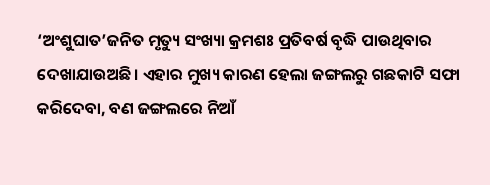‘ଅଂଶୁଘାତ’ଜନିତ ମୃତ୍ୟୁ ସଂଖ୍ୟା କ୍ରମଶଃ ପ୍ରତିବର୍ଷ ବୃଦ୍ଧି ପାଉଥିବାର ଦେଖାଯାଉଅଛି। ଏହାର ମୁଖ୍ୟ କାରଣ ହେଲା ଜଙ୍ଗଲରୁ ଗଛକାଟି ସଫା କରିଦେବା, ବଣ ଜଙ୍ଗଲରେ ନିଆଁ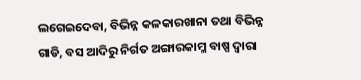ଲଗେଇଦେବା, ବିଭିନ୍ନ କଳକାରଖାନା ତଥା ବିଭିନ୍ନ ଗାଡି, ବସ ଆଦିରୁ ନିର୍ଗତ ଅଙ୍ଗାରକାମ୍ଳ ବାଷ୍ପ ଦ୍ୱାରା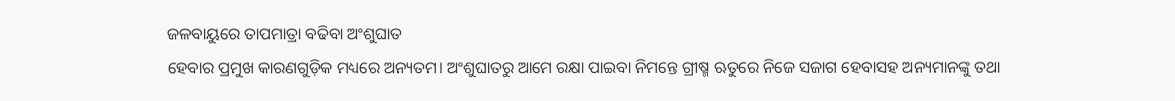ଜଳବାୟୁରେ ତାପମାତ୍ରା ବଢିବା ଅଂଶୁଘାତ
ହେବାର ପ୍ରମୁଖ କାରଣଗୁଡ଼ିକ ମଧ୍ୟରେ ଅନ୍ୟତମ। ଅଂଶୁଘାତରୁ ଆମେ ରକ୍ଷା ପାଇବା ନିମନ୍ତେ ଗ୍ରୀଷ୍ମ ଋତୁରେ ନିଜେ ସଜାଗ ହେବାସହ ଅନ୍ୟମାନଙ୍କୁ ତଥା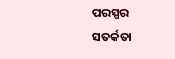ପରସ୍ପର ସତର୍କତା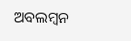ଅବଲମ୍ବନ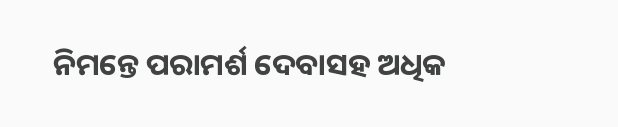ନିମନ୍ତେ ପରାମର୍ଶ ଦେବାସହ ଅଧିକ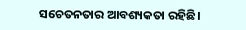ସଚେତନତାର ଆବଶ୍ୟକତା ରହିଛି।